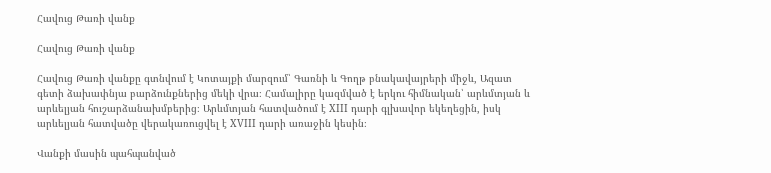Հավուց Թառի վանք

Հավուց Թառի վանք

Հավուց Թառի վանքը գտնվում է Կոտայքի մարզում՝ Գառնի և Գողթ բնակավայրերի միջև, Ազատ գետի ձախափնյա բարձունքներից մեկի վրա։ Համալիրը կազմված է երկու հիմնական՝ արևմտյան և արևելյան հուշարձանախմբերից։ Արևմտյան հատվածում է XIII դարի գլխավոր եկեղեցին, իսկ արևելյան հատվածը վերակառուցվել է XVIII դարի առաջին կեսին։

Վանքի մասին պահպանված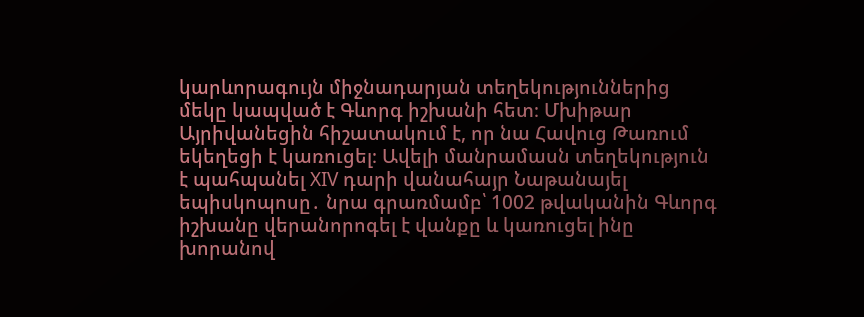կարևորագույն միջնադարյան տեղեկություններից մեկը կապված է Գևորգ իշխանի հետ։ Մխիթար Այրիվանեցին հիշատակում է, որ նա Հավուց Թառում եկեղեցի է կառուցել։ Ավելի մանրամասն տեղեկություն է պահպանել XIV դարի վանահայր Նաթանայել եպիսկոպոսը․ նրա գրառմամբ՝ 1002 թվականին Գևորգ իշխանը վերանորոգել է վանքը և կառուցել ինը խորանով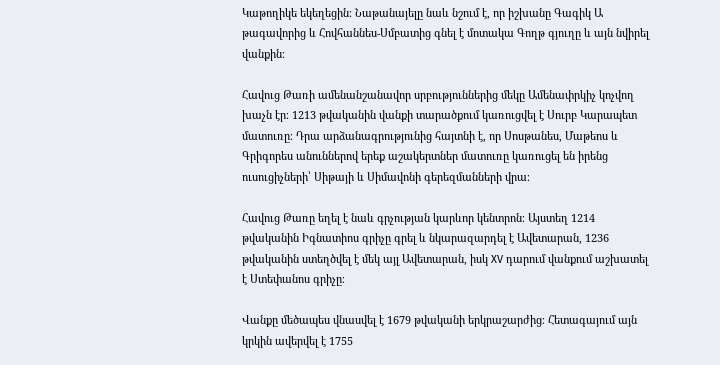Կաթողիկե եկեղեցին։ Նաթանայելը նաև նշում է, որ իշխանը Գագիկ Ա թագավորից և Հովհաննես-Սմբատից գնել է մոտակա Գողթ գյուղը և այն նվիրել վանքին։

Հավուց Թառի ամենանշանավոր սրբություններից մեկը Ամենափրկիչ կոչվող խաչն էր։ 1213 թվականին վանքի տարածքում կառուցվել է Սուրբ Կարապետ մատուռը։ Դրա արձանագրությունից հայտնի է, որ Սոսթանես, Մաթեոս և Գրիգորես անուններով երեք աշակերտներ մատուռը կառուցել են իրենց ուսուցիչների՝ Սիթայի և Սիմավոնի գերեզմանների վրա։

Հավուց Թառը եղել է նաև գրչության կարևոր կենտրոն։ Այստեղ 1214 թվականին Իգնատիոս գրիչը գրել և նկարազարդել է Ավետարան, 1236 թվականին ստեղծվել է մեկ այլ Ավետարան, իսկ XV դարում վանքում աշխատել է Ստեփանոս գրիչը։

Վանքը մեծապես վնասվել է 1679 թվականի երկրաշարժից։ Հետագայում այն կրկին ավերվել է 1755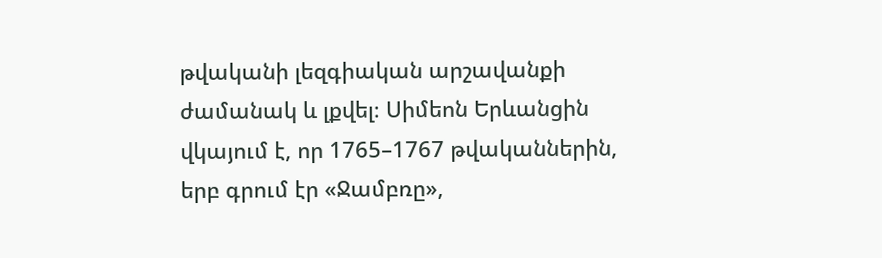թվականի լեզգիական արշավանքի ժամանակ և լքվել։ Սիմեոն Երևանցին վկայում է, որ 1765–1767 թվականներին, երբ գրում էր «Ջամբռը»,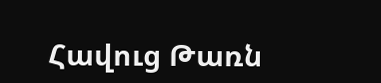Հավուց Թառն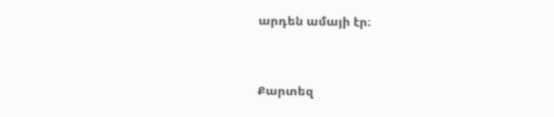արդեն ամայի էր։


Քարտեզ